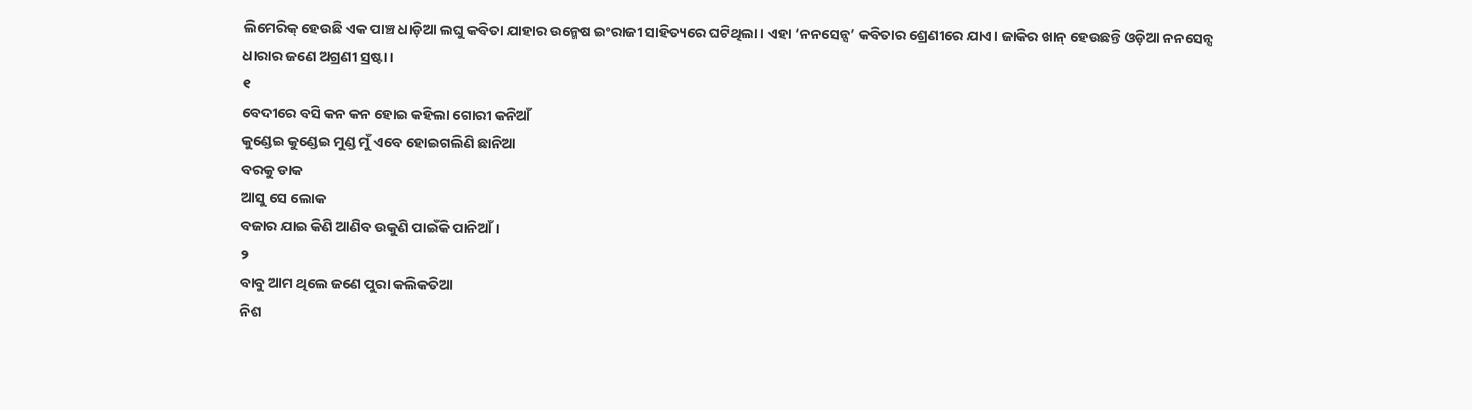ଲିମେରିକ୍ ହେଉଛି ଏକ ପାଞ୍ଚ ଧାଡ଼ିଆ ଲଘୁ କବିତା ଯାହାର ଉନ୍ମେଷ ଇଂରାଜୀ ସାହିତ୍ୟରେ ଘଟିଥିଲା। ଏହା ‘ନନସେନ୍ସ’ କବିତାର ଶ୍ରେଣୀରେ ଯାଏ। ଜାକିର ଖାନ୍ ହେଉଛନ୍ତି ଓଡ଼ିଆ ନନସେନ୍ସ ଧାରାର ଜଣେ ଅଗ୍ରଣୀ ସ୍ରଷ୍ଟା।
୧
ବେଦୀରେ ବସି କନ କନ ହୋଇ କହିଲା ଗୋରୀ କନିଆଁ
କୁଣ୍ଡେଇ କୁଣ୍ଡେଇ ମୁଣ୍ଡ ମୁଁ ଏବେ ହୋଇଗଲିଣି ଛାନିଆ
ବରକୁ ଡାକ
ଆସୁ ସେ ଲୋକ
ବଜାର ଯାଇ କିଣି ଆଣିବ ଉକୁଣି ପାଇଁକି ପାନିଆଁ।
୨
ବାବୁ ଆମ ଥିଲେ ଜଣେ ପୁରା କଲିକତିଆ
ନିଶ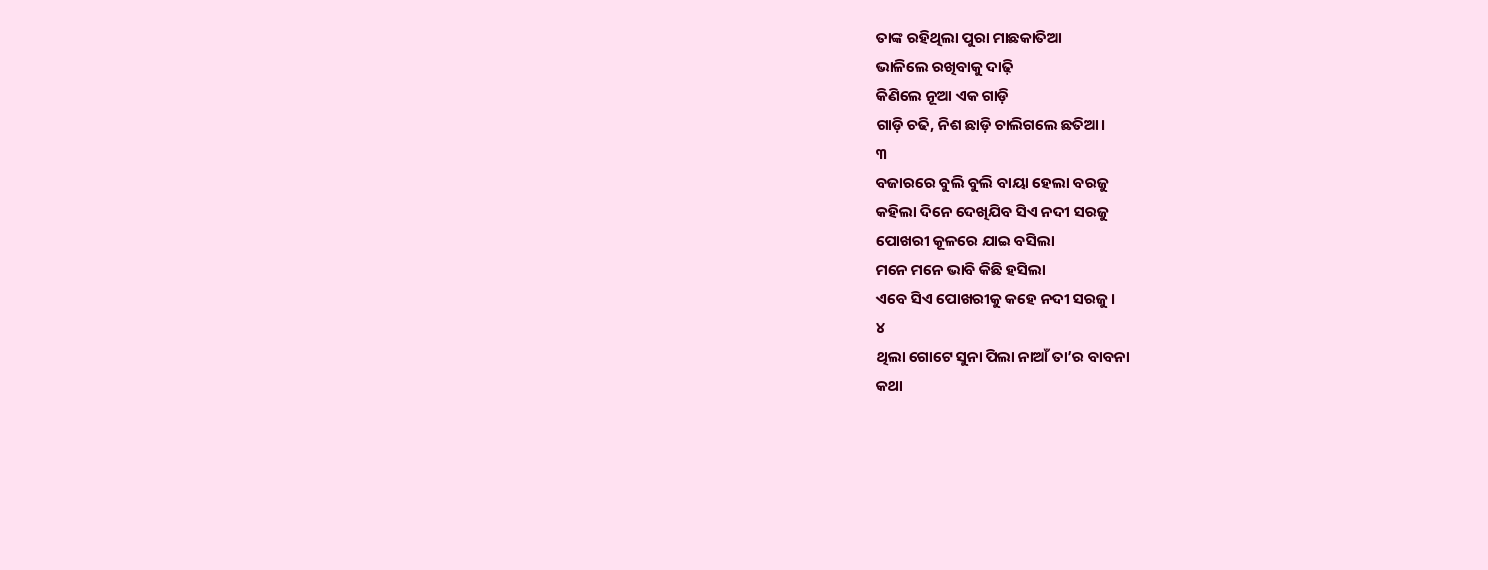ତାଙ୍କ ରହିଥିଲା ପୁରା ମାଛକାତିଆ
ଭାଳିଲେ ରଖିବାକୁ ଦାଢ଼ି
କିଣିଲେ ନୂଆ ଏକ ଗାଡ଼ି
ଗାଡ଼ି ଚଢି, ନିଶ ଛାଡ଼ି ଚାଲିଗଲେ ଛତିଆ।
୩
ବଜାରରେ ବୁଲି ବୁଲି ବାୟା ହେଲା ବରଜୁ
କହିଲା ଦିନେ ଦେଖିଯିବ ସିଏ ନଦୀ ସରଜୁ
ପୋଖରୀ କୂଳରେ ଯାଇ ବସିଲା
ମନେ ମନେ ଭାବି କିଛି ହସିଲା
ଏବେ ସିଏ ପୋଖରୀକୁ କହେ ନଦୀ ସରଜୁ।
୪
ଥିଲା ଗୋଟେ ସୁନା ପିଲା ନାଆଁ ତା’ର ବାବନା
କଥା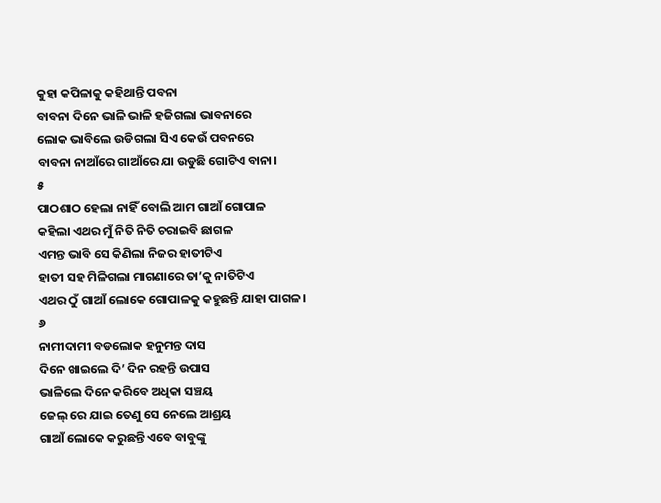କୁହା କପିଳାକୁ କହିଥାନ୍ତି ପବନା
ବାବନା ଦିନେ ଭାଳି ଭାଳି ହଜିଗଲା ଭାବନାରେ
ଲୋକ ଭାବିଲେ ଉଡିଗଲା ସିଏ କେଉଁ ପବନରେ
ବାବନା ନାଆଁରେ ଗାଆଁରେ ଯା ଉଡୁଛି ଗୋଟିଏ ବାନା।
୫
ପାଠଶାଠ ହେଲା ନାହିଁ ବୋଲି ଆମ ଗାଆଁ ଗୋପାଳ
କହିଲା ଏଥର ମୁଁ ନିତି ନିତି ଚରାଇବି ଛାଗଳ
ଏମନ୍ତ ଭାବି ସେ କିଣିଲା ନିଜର ହାତୀଟିଏ
ହାତୀ ସହ ମିଳିଗଲା ମାଗଣାରେ ତା’କୁ ନାତିଟିଏ
ଏଥର ଠୁଁ ଗାଆଁ ଲୋକେ ଗୋପାଳକୁ କହୁଛନ୍ତି ଯାହା ପାଗଳ।
୬
ନାମୀଦାମୀ ବଡଲୋକ ହନୁମନ୍ତ ଦାସ
ଦିନେ ଖାଇଲେ ଦି’ ଦିନ ରହନ୍ତି ଉପାସ
ଭାଳିଲେ ଦିନେ କରିବେ ଅଧିକା ସଞ୍ଚୟ
ଜେଲ୍ ରେ ଯାଇ ତେଣୁ ସେ ନେଲେ ଆଶ୍ରୟ
ଗାଆଁ ଲୋକେ କରୁଛନ୍ତି ଏବେ ବାବୁଙ୍କୁ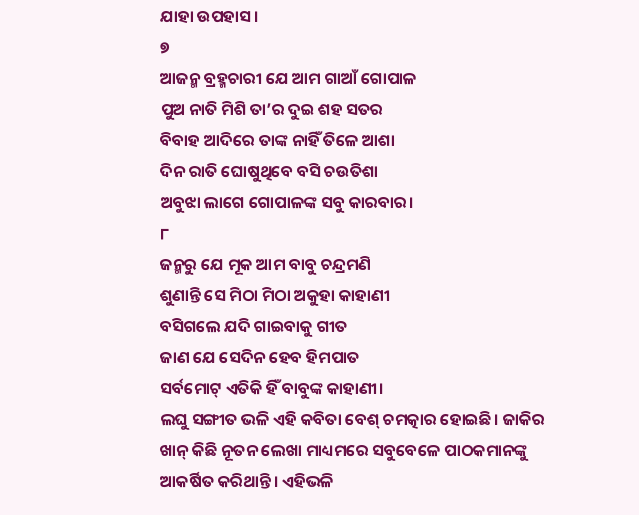ଯାହା ଉପହାସ।
୭
ଆଜନ୍ମ ବ୍ରହ୍ମଚାରୀ ଯେ ଆମ ଗାଆଁ ଗୋପାଳ
ପୁଅ ନାତି ମିଶି ତା’ର ଦୁଇ ଶହ ସତର
ବିବାହ ଆଦିରେ ତାଙ୍କ ନାହିଁ ତିଳେ ଆଶା
ଦିନ ରାତି ଘୋଷୁଥିବେ ବସି ଚଉତିଶା
ଅବୁଝା ଲାଗେ ଗୋପାଳଙ୍କ ସବୁ କାରବାର।
୮
ଜନ୍ମରୁ ଯେ ମୂକ ଆମ ବାବୁ ଚନ୍ଦ୍ରମଣି
ଶୁଣାନ୍ତି ସେ ମିଠା ମିଠା ଅକୁହା କାହାଣୀ
ବସିଗଲେ ଯଦି ଗାଇବାକୁ ଗୀତ
ଜାଣ ଯେ ସେଦିନ ହେବ ହିମପାତ
ସର୍ବମୋଟ୍ ଏତିକି ହିଁ ବାବୁଙ୍କ କାହାଣୀ।
ଲଘୁ ସଙ୍ଗୀତ ଭଳି ଏହି କବିତା ବେଶ୍ ଚମତ୍କାର ହୋଇଛି। ଜାକିର ଖାନ୍ କିଛି ନୂତନ ଲେଖା ମାଧ୍ୟମରେ ସବୁବେଳେ ପାଠକମାନଙ୍କୁ ଆକର୍ଷିତ କରିଥାନ୍ତି। ଏହିଭଳି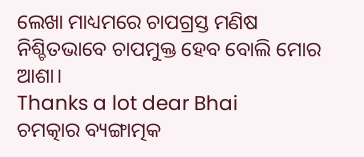ଲେଖା ମାଧ୍ୟମରେ ଚାପଗ୍ରସ୍ତ ମଣିଷ ନିଶ୍ଚିତଭାବେ ଚାପମୁକ୍ତ ହେବ ବୋଲି ମୋର ଆଶା।
Thanks a lot dear Bhai
ଚମତ୍କାର ବ୍ୟଙ୍ଗାତ୍ମକ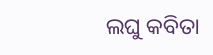ଲଘୁ କବିତା